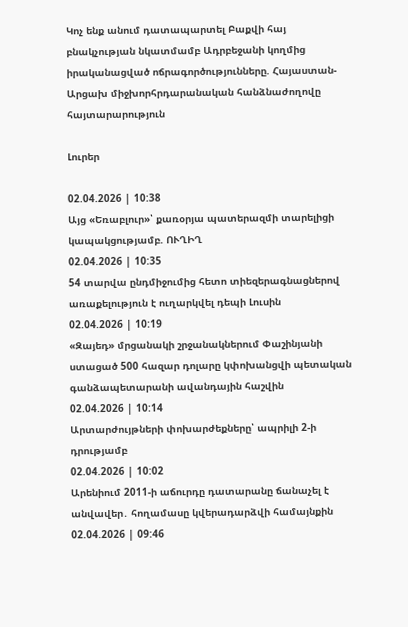Կոչ ենք անում դատապարտել Բաքվի հայ բնակչության նկատմամբ Ադրբեջանի կողմից իրականացված ոճրագործությունները. Հայաստան-Արցախ միջխորհրդարանական հանձնաժողովը հայտարարություն

Լուրեր

02.04.2026 | 10:38
Այց «Եռաբլուր»՝ քառօրյա պատերազմի տարելիցի կապակցությամբ. ՈՒՂԻՂ
02.04.2026 | 10:35
54 տարվա ընդմիջումից հետո տիեզերագնացներով առաքելություն է ուղարկվել դեպի Լուսին
02.04.2026 | 10:19
«Զայեդ» մրցանակի շրջանակներում Փաշինյանի ստացած 500 հազար դոլարը կփոխանցվի պետական գանձապետարանի ավանդային հաշվին
02.04.2026 | 10:14
Արտարժույթների փոխարժեքները՝ ապրիլի 2-ի դրությամբ
02.04.2026 | 10:02
Արենիում 2011-ի աճուրդը դատարանը ճանաչել է անվավեր․ հողամասը կվերադարձվի համայնքին
02.04.2026 | 09:46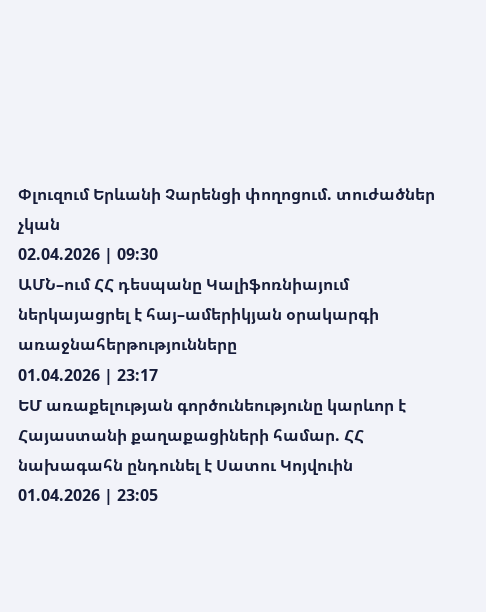Փլուզում Երևանի Չարենցի փողոցում. տուժածներ չկան
02.04.2026 | 09:30
ԱՄՆ–ում ՀՀ դեսպանը Կալիֆոռնիայում ներկայացրել է հայ–ամերիկյան օրակարգի առաջնահերթությունները
01.04.2026 | 23:17
ԵՄ առաքելության գործունեությունը կարևոր է Հայաստանի քաղաքացիների համար. ՀՀ նախագահն ընդունել է Սատու Կոյվուին
01.04.2026 | 23:05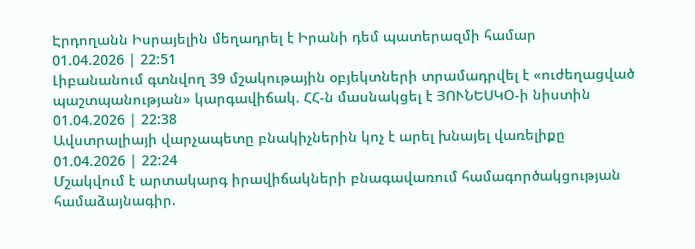Էրդողանն Իսրայելին մեղադրել է Իրանի դեմ պատերազմի համար
01.04.2026 | 22:51
Լիբանանում գտնվող 39 մշակութային օբյեկտների տրամադրվել է «ուժեղացված պաշտպանության» կարգավիճակ. ՀՀ-ն մասնակցել է ՅՈՒՆԵՍԿՕ-ի նիստին
01.04.2026 | 22:38
Ավստրալիայի վարչապետը բնակիչներին կոչ է արել խնայել վառելիքը
01.04.2026 | 22:24
Մշակվում է արտակարգ իրավիճակների բնագավառում համագործակցության համաձայնագիր.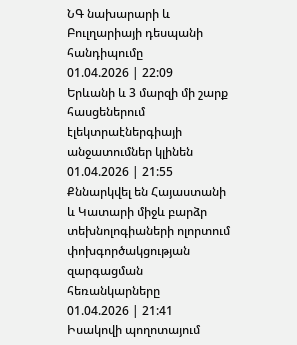ՆԳ նախարարի և Բուլղարիայի դեսպանի հանդիպումը
01.04.2026 | 22:09
Երևանի և 3 մարզի մի շարք հասցեներում էլեկտրաէներգիայի անջատումներ կլինեն
01.04.2026 | 21:55
Քննարկվել են Հայաստանի և Կատարի միջև բարձր տեխնոլոգիաների ոլորտում փոխգործակցության զարգացման հեռանկարները
01.04.2026 | 21:41
Իսակովի պողոտայում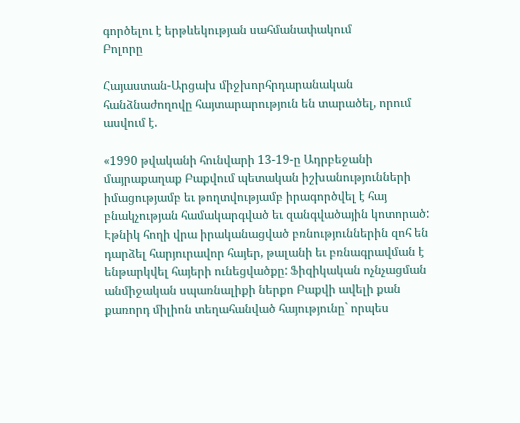գործելու է երթևեկության սահմանափակում
Բոլորը

Հայաստան-Արցախ միջխորհրդարանական հանձնաժողովը հայտարարություն են տարածել, որում ասվում է.

«1990 թվականի հունվարի 13-19-ը Ադրբեջանի մայրաքաղաք Բաքվում պետական իշխանությունների իմացությամբ եւ թողտվությամբ իրագործվել է հայ բնակչության համակարգված եւ զանգվածային կոտորած: Էթնիկ հողի վրա իրականացված բռնություններին զոհ են դարձել հարյուրավոր հայեր, թալանի եւ բռնագրավման է ենթարկվել հայերի ունեցվածքը: Ֆիզիկական ոչնչացման անմիջական սպառնալիքի ներքո Բաքվի ավելի քան քառորդ միլիոն տեղահանված հայությունը` որպես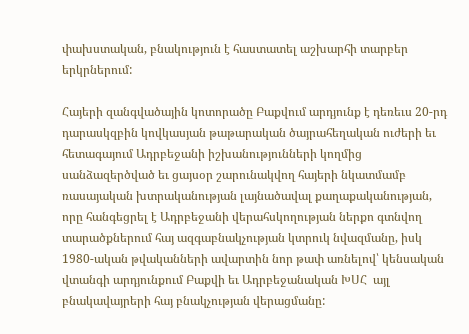փախստական, բնակություն է հաստատել աշխարհի տարբեր երկրներում:

Հայերի զանգվածային կոտորածը Բաքվում արդյունք է դեռեւս 20-րդ դարասկզբին կովկասյան թաթարական ծայրահեղական ուժերի եւ հետագայում Ադրբեջանի իշխանությունների կողմից սանձազերծված եւ ցայսօր շարունակվող հայերի նկատմամբ ռասայական խտրականության լայնածավալ քաղաքականության, որը հանգեցրել է Ադրբեջանի վերահսկողության ներքո գտնվող տարածքներում հայ ազգաբնակչության կտրուկ նվազմանը, իսկ 1980-ական թվականների ավարտին նոր թափ առնելով՝ կենսական վտանգի արդյունքում Բաքվի եւ Ադրբեջանական ԽՍՀ  այլ բնակավայրերի հայ բնակչության վերացմանը: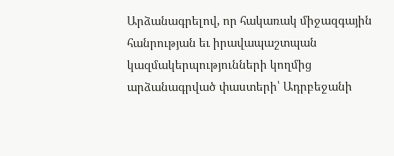Արձանագրելով, որ հակառակ միջազգային հանրության եւ իրավապաշտպան կազմակերպությունների կողմից արձանագրված փաստերի՝ Ադրբեջանի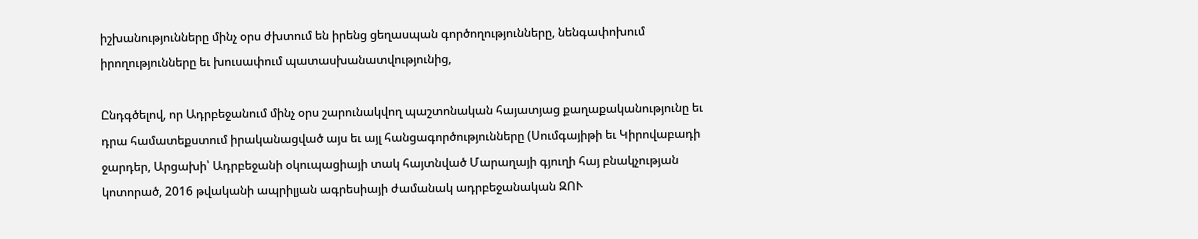իշխանությունները մինչ օրս ժխտում են իրենց ցեղասպան գործողությունները, նենգափոխում իրողությունները եւ խուսափում պատասխանատվությունից,

Ընդգծելով, որ Ադրբեջանում մինչ օրս շարունակվող պաշտոնական հայատյաց քաղաքականությունը եւ դրա համատեքստում իրականացված այս եւ այլ հանցագործությունները (Սումգայիթի եւ Կիրովաբադի ջարդեր, Արցախի՝ Ադրբեջանի օկուպացիայի տակ հայտնված Մարաղայի գյուղի հայ բնակչության կոտորած, 2016 թվականի ապրիլյան ագրեսիայի ժամանակ ադրբեջանական ԶՈՒ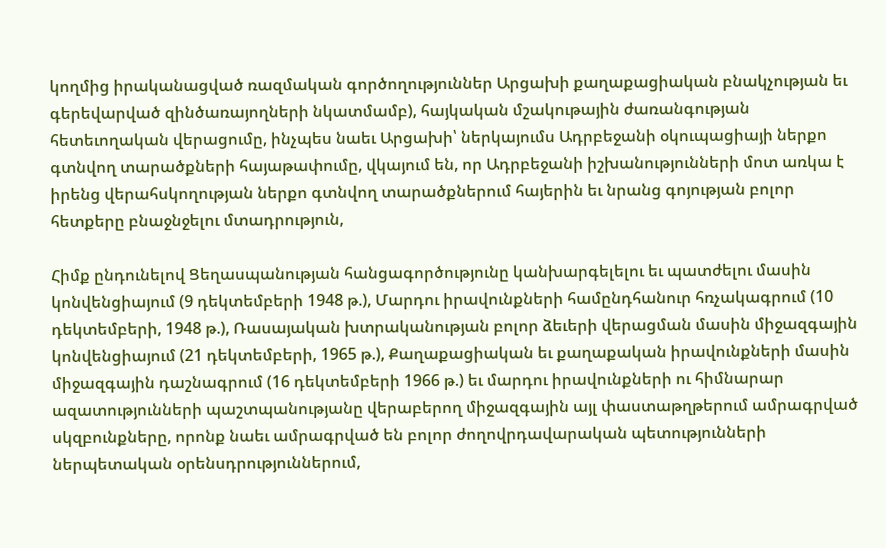կողմից իրականացված ռազմական գործողություններ Արցախի քաղաքացիական բնակչության եւ գերեվարված զինծառայողների նկատմամբ), հայկական մշակութային ժառանգության հետեւողական վերացումը, ինչպես նաեւ Արցախի՝ ներկայումս Ադրբեջանի օկուպացիայի ներքո գտնվող տարածքների հայաթափումը, վկայում են, որ Ադրբեջանի իշխանությունների մոտ առկա է իրենց վերահսկողության ներքո գտնվող տարածքներում հայերին եւ նրանց գոյության բոլոր հետքերը բնաջնջելու մտադրություն,

Հիմք ընդունելով Ցեղասպանության հանցագործությունը կանխարգելելու եւ պատժելու մասին կոնվենցիայում (9 դեկտեմբերի 1948 թ.), Մարդու իրավունքների համընդհանուր հռչակագրում (10 դեկտեմբերի, 1948 թ.), Ռասայական խտրականության բոլոր ձեւերի վերացման մասին միջազգային կոնվենցիայում (21 դեկտեմբերի, 1965 թ.), Քաղաքացիական եւ քաղաքական իրավունքների մասին  միջազգային դաշնագրում (16 դեկտեմբերի 1966 թ.) եւ մարդու իրավունքների ու հիմնարար ազատությունների պաշտպանությանը վերաբերող միջազգային այլ փաստաթղթերում ամրագրված սկզբունքները, որոնք նաեւ ամրագրված են բոլոր ժողովրդավարական պետությունների ներպետական օրենսդրություններում,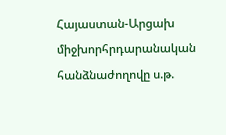Հայաստան-Արցախ միջխորհրդարանական հանձնաժողովը ս.թ.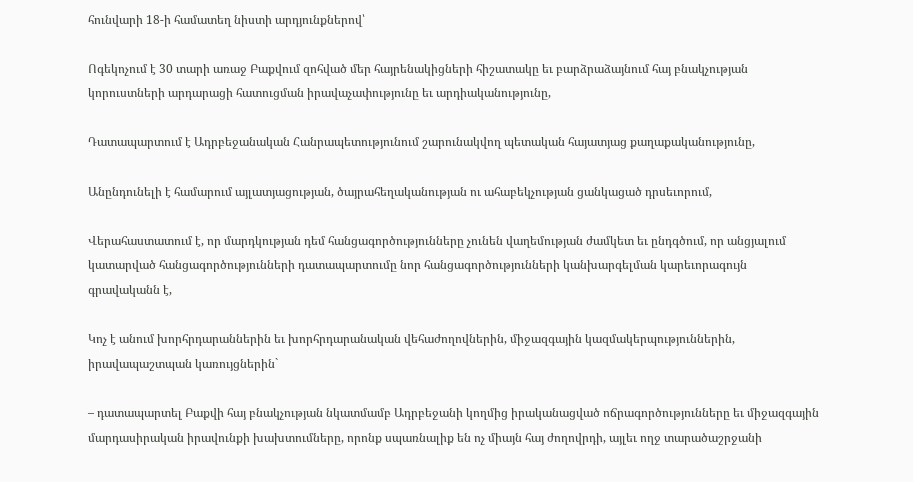հունվարի 18-ի համատեղ նիստի արդյունքներով՝

Ոգեկոչում է 30 տարի առաջ Բաքվում զոհված մեր հայրենակիցների հիշատակը եւ բարձրաձայնում հայ բնակչության կորուստների արդարացի հատուցման իրավաչափությունը եւ արդիականությունը,

Դատապարտում է Ադրբեջանական Հանրապետությունում շարունակվող պետական հայատյաց քաղաքականությունը,

Անընդունելի է համարում այլատյացության, ծայրահեղականության ու ահաբեկչության ցանկացած դրսեւորում,

Վերահաստատում է, որ մարդկության դեմ հանցագործությունները չունեն վաղեմության ժամկետ եւ ընդգծում, որ անցյալում կատարված հանցագործությունների դատապարտումը նոր հանցագործությունների կանխարգելման կարեւորագույն գրավականն է,

Կոչ է անում խորհրդարաններին եւ խորհրդարանական վեհաժողովներին, միջազգային կազմակերպություններին, իրավապաշտպան կառույցներին`

– դատապարտել Բաքվի հայ բնակչության նկատմամբ Ադրբեջանի կողմից իրականացված ոճրագործությունները եւ միջազգային մարդասիրական իրավունքի խախտումները, որոնք սպառնալիք են ոչ միայն հայ ժողովրդի, այլեւ ողջ տարածաշրջանի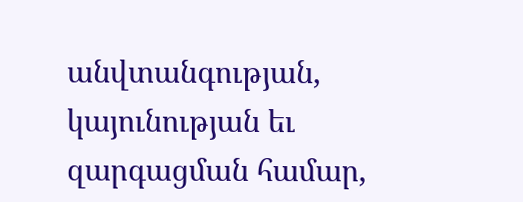անվտանգության, կայունության եւ զարգացման համար,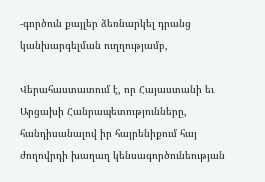-գործուն քայլեր ձեռնարկել դրանց կանխարգելման ուղղությամբ,

Վերահաստատում է, որ Հայաստանի եւ Արցախի Հանրապետությունները, հանդիսանալով իր հայրենիքում հայ ժողովրդի խաղաղ կենսագործունեության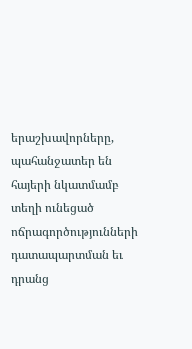երաշխավորները, պահանջատեր են հայերի նկատմամբ տեղի ունեցած ոճրագործությունների դատապարտման եւ դրանց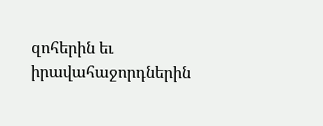զոհերին եւ իրավահաջորդներին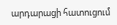արդարացի հատուցում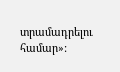տրամադրելու համար»: